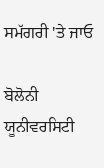ਸਮੱਗਰੀ 'ਤੇ ਜਾਓ

ਬੋਲੋਨੀ ਯੂਨੀਵਰਸਿਟੀ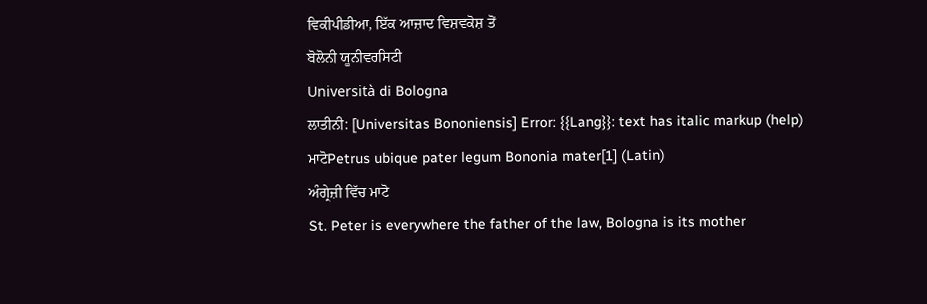ਵਿਕੀਪੀਡੀਆ, ਇੱਕ ਆਜ਼ਾਦ ਵਿਸ਼ਵਕੋਸ਼ ਤੋਂ
ਬੋਲੋਨੀ ਯੂਨੀਵਰਸਿਟੀ
Università di Bologna
ਲਾਤੀਨੀ: [Universitas Bononiensis] Error: {{Lang}}: text has italic markup (help)
ਮਾਟੋPetrus ubique pater legum Bononia mater[1] (Latin)
ਅੰਗ੍ਰੇਜ਼ੀ ਵਿੱਚ ਮਾਟੋ
St. Peter is everywhere the father of the law, Bologna is its mother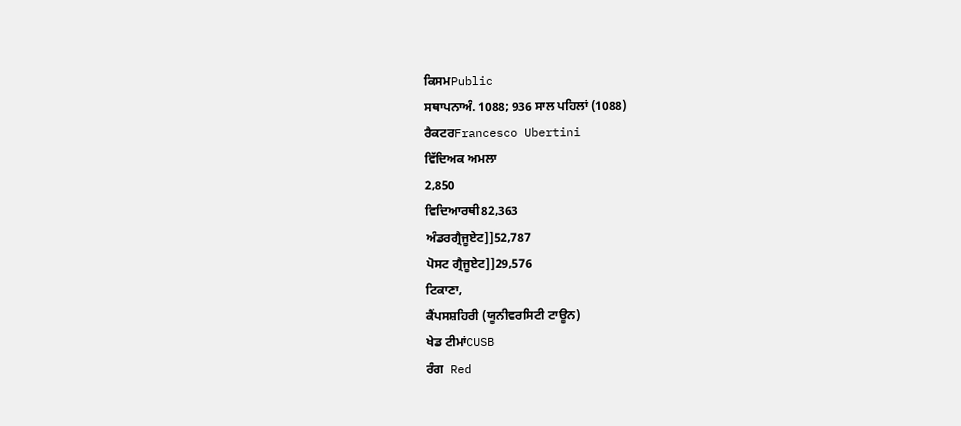ਕਿਸਮPublic
ਸਥਾਪਨਾਅੰ. 1088; 936 ਸਾਲ ਪਹਿਲਾਂ (1088)
ਰੈਕਟਰFrancesco Ubertini
ਵਿੱਦਿਅਕ ਅਮਲਾ
2,850
ਵਿਦਿਆਰਥੀ82,363
ਅੰਡਰਗ੍ਰੈਜੂਏਟ]]52,787
ਪੋਸਟ ਗ੍ਰੈਜੂਏਟ]]29,576
ਟਿਕਾਣਾ,
ਕੈਂਪਸਸ਼ਹਿਰੀ (ਯੂਨੀਵਰਸਿਟੀ ਟਾਊਨ)
ਖੇਡ ਟੀਮਾਂCUSB
ਰੰਗ  Red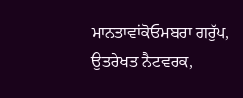ਮਾਨਤਾਵਾਂਕੋਓਮਬਰਾ ਗਰੁੱਪ, ਉਤਰੇਖਤ ਨੈਟਵਰਕ,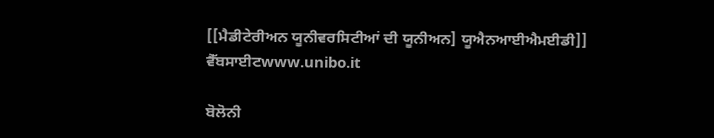[[ਮੈਡੀਟੇਰੀਅਨ ਯੂਨੀਵਰਸਿਟੀਆਂ ਦੀ ਯੂਨੀਅਨ] ਯੂਐਨਆਈਐਮਈਡੀ]]
ਵੈੱਬਸਾਈਟwww.unibo.it

ਬੋਲੋਨੀ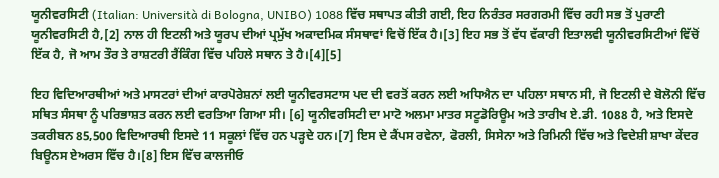ਯੂਨੀਵਰਸਿਟੀ (Italian: Università di Bologna, UNIBO) 1088 ਵਿੱਚ ਸਥਾਪਤ ਕੀਤੀ ਗਈ, ਇਹ ਨਿਰੰਤਰ ਸਰਗਰਮੀ ਵਿੱਚ ਰਹੀ ਸਭ ਤੋਂ ਪੁਰਾਣੀ ਯੂਨੀਵਰਸਿਟੀ ਹੈ,[2] ਨਾਲ ਹੀ ਇਟਲੀ ਅਤੇ ਯੂਰਪ ਦੀਆਂ ਪ੍ਰਮੁੱਖ ਅਕਾਦਮਿਕ ਸੰਸਥਾਵਾਂ ਵਿਚੋਂ ਇੱਕ ਹੈ।[3] ਇਹ ਸਭ ਤੋਂ ਵੱਧ ਵੱਕਾਰੀ ਇਤਾਲਵੀ ਯੂਨੀਵਰਸਿਟੀਆਂ ਵਿੱਚੋਂ ਇੱਕ ਹੈ, ਜੋ ਆਮ ਤੌਰ ਤੇ ਰਾਸ਼ਟਰੀ ਰੈਂਕਿੰਗ ਵਿੱਚ ਪਹਿਲੇ ਸਥਾਨ ਤੇ ਹੈ।[4][5]

ਇਹ ਵਿਦਿਆਰਥੀਆਂ ਅਤੇ ਮਾਸਟਰਾਂ ਦੀਆਂ ਕਾਰਪੋਰੇਸ਼ਨਾਂ ਲਈ ਯੂਨੀਵਰਸਟਾਸ ਪਦ ਦੀ ਵਰਤੋਂ ਕਰਨ ਲਈ ਅਧਿਐਨ ਦਾ ਪਹਿਲਾ ਸਥਾਨ ਸੀ, ਜੋ ਇਟਲੀ ਦੇ ਬੋਲੋਨੀ ਵਿੱਚ ਸਥਿਤ ਸੰਸਥਾ ਨੂੰ ਪਰਿਭਾਸ਼ਤ ਕਰਨ ਲਈ ਵਰਤਿਆ ਗਿਆ ਸੀ। [6] ਯੂਨੀਵਰਸਿਟੀ ਦਾ ਮਾਟੋ ਅਲਮਾ ਮਾਤਰ ਸਟੂਡੋਰਿਊਮ ਅਤੇ ਤਾਰੀਖ ਏ.ਡੀ. 1088 ਹੈ, ਅਤੇ ਇਸਦੇ ਤਕਰੀਬਨ 85,500 ਵਿਦਿਆਰਥੀ ਇਸਦੇ 11 ਸਕੂਲਾਂ ਵਿੱਚ ਹਨ ਪੜ੍ਹਦੇ ਹਨ।[7] ਇਸ ਦੇ ਕੈਂਪਸ ਰਵੇਨਾ, ਫੋਰਲੀ, ਸਿਸੇਨਾ ਅਤੇ ਰਿਮਿਨੀ ਵਿੱਚ ਅਤੇ ਵਿਦੇਸ਼ੀ ਸ਼ਾਖਾ ਕੇਂਦਰ ਬਿਊਨਸ ਏਅਰਸ ਵਿੱਚ ਹੈ।[8] ਇਸ ਵਿੱਚ ਕਾਲਜੀਓ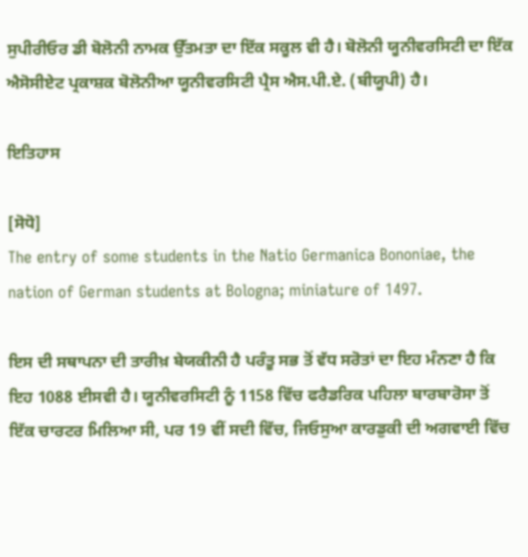ਸੁਪੀਰੀਓਰ ਡੀ ਬੋਲੋਨੀ ਨਾਮਕ ਉੱਤਮਤਾ ਦਾ ਇੱਕ ਸਕੂਲ ਵੀ ਹੈ। ਬੋਲੋਨੀ ਯੂਨੀਵਰਸਿਟੀ ਦਾ ਇੱਕ ਐਸੋਸੀਏਟ ਪ੍ਰਕਾਸ਼ਕ ਬੋਲੋਨੀਆ ਯੂਨੀਵਰਸਿਟੀ ਪ੍ਰੈਸ ਐਸ.ਪੀ.ਏ. (ਬੀਯੂਪੀ) ਹੈ।

ਇਤਿਹਾਸ

[ਸੋਧੋ]
The entry of some students in the Natio Germanica Bononiae, the nation of German students at Bologna; miniature of 1497.

ਇਸ ਦੀ ਸਥਾਪਨਾ ਦੀ ਤਾਰੀਖ਼ ਬੇਯਕੀਨੀ ਹੈ ਪਰੰਤੂ ਸਭ ਤੋਂ ਵੱਧ ਸਰੋਤਾਂ ਦਾ ਇਹ ਮੰਨਣਾ ਹੈ ਕਿ ਇਹ 1088 ਈਸਵੀ ਹੈ। ਯੂਨੀਵਰਸਿਟੀ ਨੂੰ 1158 ਵਿੱਚ ਫਰੈਡਰਿਕ ਪਹਿਲਾ ਬਾਰਬਾਰੋਸਾ ਤੋਂ ਇੱਕ ਚਾਰਟਰ ਮਿਲਿਆ ਸੀ, ਪਰ 19 ਵੀਂ ਸਦੀ ਵਿੱਚ, ਜਿਓਸੁਆ ਕਾਰਡੁਕੀ ਦੀ ਅਗਵਾਈ ਵਿੱਚ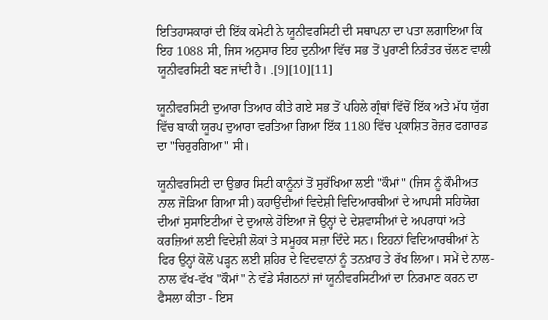ਇਤਿਹਾਸਕਾਰਾਂ ਦੀ ਇੱਕ ਕਮੇਟੀ ਨੇ ਯੂਨੀਵਰਸਿਟੀ ਦੀ ਸਥਾਪਨਾ ਦਾ ਪਤਾ ਲਗਾਇਆ ਕਿ ਇਹ 1088 ਸੀ, ਜਿਸ ਅਨੁਸਾਰ ਇਹ ਦੁਨੀਆ ਵਿੱਚ ਸਭ ਤੋਂ ਪੁਰਾਣੀ ਨਿਰੰਤਰ ਚੱਲਣ ਵਾਲੀ ਯੂਨੀਵਰਸਿਟੀ ਬਣ ਜਾਂਦੀ ਹੈ। .[9][10][11]

ਯੂਨੀਵਰਸਿਟੀ ਦੁਆਰਾ ਤਿਆਰ ਕੀਤੇ ਗਏ ਸਭ ਤੋਂ ਪਹਿਲੇ ਗ੍ਰੰਥਾਂ ਵਿੱਚੋਂ ਇੱਕ ਅਤੇ ਮੱਧ ਯੁੱਗ ਵਿੱਚ ਬਾਕੀ ਯੂਰਪ ਦੁਆਰਾ ਵਰਤਿਆ ਗਿਆ ਇੱਕ 1180 ਵਿੱਚ ਪ੍ਰਕਾਸ਼ਿਤ ਰੋਜ਼ਰ ਫਗਾਰਡ ਦਾ "ਚਿਰੁਰਗਿਆ" ਸੀ।

ਯੂਨੀਵਰਸਿਟੀ ਦਾ ਉਭਾਰ ਸਿਟੀ ਕਾਨੂੰਨਾਂ ਤੋਂ ਸੁਰੱਖਿਆ ਲਈ "ਕੌਮਾਂ" (ਜਿਸ ਨੂੰ ਕੌਮੀਅਤ ਨਾਲ ਜੋੜਿਆ ਗਿਆ ਸੀ) ਕਹਾਉਂਦੀਆਂ ਵਿਦੇਸ਼ੀ ਵਿਦਿਆਰਥੀਆਂ ਦੇ ਆਪਸੀ ਸਹਿਯੋਗ ਦੀਆਂ ਸੁਸਾਇਟੀਆਂ ਦੇ ਦੁਆਲੇ ਹੋਇਆ ਜੋ ਉਨ੍ਹਾਂ ਦੇ ਦੇਸ਼ਵਾਸੀਆਂ ਦੇ ਅਪਰਾਧਾਂ ਅਤੇ ਕਰਜ਼ਿਆਂ ਲਈ ਵਿਦੇਸ਼ੀ ਲੋਕਾਂ ਤੇ ਸਮੂਹਕ ਸਜ਼ਾ ਦਿੰਦੇ ਸਨ। ਇਹਨਾਂ ਵਿਦਿਆਰਥੀਆਂ ਨੇ ਫਿਰ ਉਨ੍ਹਾਂ ਕੋਲੋਂ ਪੜ੍ਹਨ ਲਈ ਸ਼ਹਿਰ ਦੇ ਵਿਦਵਾਨਾਂ ਨੂੰ ਤਨਖ਼ਾਹ ਤੇ ਰੱਖ ਲਿਆ। ਸਮੇਂ ਦੇ ਨਾਲ-ਨਾਲ ਵੱਖ-ਵੱਖ "ਕੌਮਾਂ" ਨੇ ਵੱਡੇ ਸੰਗਠਨਾਂ ਜਾਂ ਯੂਨੀਵਰਸਿਟੀਆਂ ਦਾ ਨਿਰਮਾਣ ਕਰਨ ਦਾ ਫੈਸਲਾ ਕੀਤਾ - ਇਸ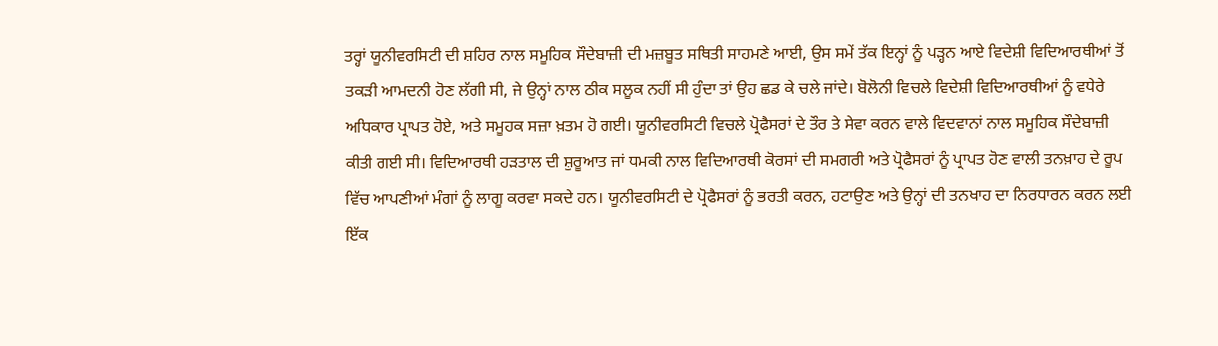ਤਰ੍ਹਾਂ ਯੂਨੀਵਰਸਿਟੀ ਦੀ ਸ਼ਹਿਰ ਨਾਲ ਸਮੂਹਿਕ ਸੌਦੇਬਾਜ਼ੀ ਦੀ ਮਜ਼ਬੂਤ ਸਥਿਤੀ ਸਾਹਮਣੇ ਆਈ, ਉਸ ਸਮੇਂ ਤੱਕ ਇਨ੍ਹਾਂ ਨੂੰ ਪੜ੍ਹਨ ਆਏ ਵਿਦੇਸ਼ੀ ਵਿਦਿਆਰਥੀਆਂ ਤੋਂ ਤਕੜੀ ਆਮਦਨੀ ਹੋਣ ਲੱਗੀ ਸੀ, ਜੇ ਉਨ੍ਹਾਂ ਨਾਲ ਠੀਕ ਸਲੂਕ ਨਹੀਂ ਸੀ ਹੁੰਦਾ ਤਾਂ ਉਹ ਛਡ ਕੇ ਚਲੇ ਜਾਂਦੇ। ਬੋਲੋਨੀ ਵਿਚਲੇ ਵਿਦੇਸ਼ੀ ਵਿਦਿਆਰਥੀਆਂ ਨੂੰ ਵਧੇਰੇ ਅਧਿਕਾਰ ਪ੍ਰਾਪਤ ਹੋਏ, ਅਤੇ ਸਮੂਹਕ ਸਜ਼ਾ ਖ਼ਤਮ ਹੋ ਗਈ। ਯੂਨੀਵਰਸਿਟੀ ਵਿਚਲੇ ਪ੍ਰੋਫੈਸਰਾਂ ਦੇ ਤੌਰ ਤੇ ਸੇਵਾ ਕਰਨ ਵਾਲੇ ਵਿਦਵਾਨਾਂ ਨਾਲ ਸਮੂਹਿਕ ਸੌਦੇਬਾਜ਼ੀ ਕੀਤੀ ਗਈ ਸੀ। ਵਿਦਿਆਰਥੀ ਹੜਤਾਲ ਦੀ ਸ਼ੁਰੂਆਤ ਜਾਂ ਧਮਕੀ ਨਾਲ ਵਿਦਿਆਰਥੀ ਕੋਰਸਾਂ ਦੀ ਸਮਗਰੀ ਅਤੇ ਪ੍ਰੋਫੈਸਰਾਂ ਨੂੰ ਪ੍ਰਾਪਤ ਹੋਣ ਵਾਲੀ ਤਨਖ਼ਾਹ ਦੇ ਰੂਪ ਵਿੱਚ ਆਪਣੀਆਂ ਮੰਗਾਂ ਨੂੰ ਲਾਗੂ ਕਰਵਾ ਸਕਦੇ ਹਨ। ਯੂਨੀਵਰਸਿਟੀ ਦੇ ਪ੍ਰੋਫੈਸਰਾਂ ਨੂੰ ਭਰਤੀ ਕਰਨ, ਹਟਾਉਣ ਅਤੇ ਉਨ੍ਹਾਂ ਦੀ ਤਨਖਾਹ ਦਾ ਨਿਰਧਾਰਨ ਕਰਨ ਲਈ ਇੱਕ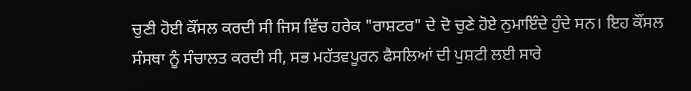ਚੁਣੀ ਹੋਈ ਕੌਂਸਲ ਕਰਦੀ ਸੀ ਜਿਸ ਵਿੱਚ ਹਰੇਕ "ਰਾਸ਼ਟਰ" ਦੇ ਦੋ ਚੁਣੇ ਹੋਏ ਨੁਮਾਇੰਦੇ ਹੁੰਦੇ ਸਨ। ਇਹ ਕੌਂਸਲ ਸੰਸਥਾ ਨੂੰ ਸੰਚਾਲਤ ਕਰਦੀ ਸੀ, ਸਭ ਮਹੱਤਵਪੂਰਨ ਫੈਸਲਿਆਂ ਦੀ ਪੁਸ਼ਟੀ ਲਈ ਸਾਰੇ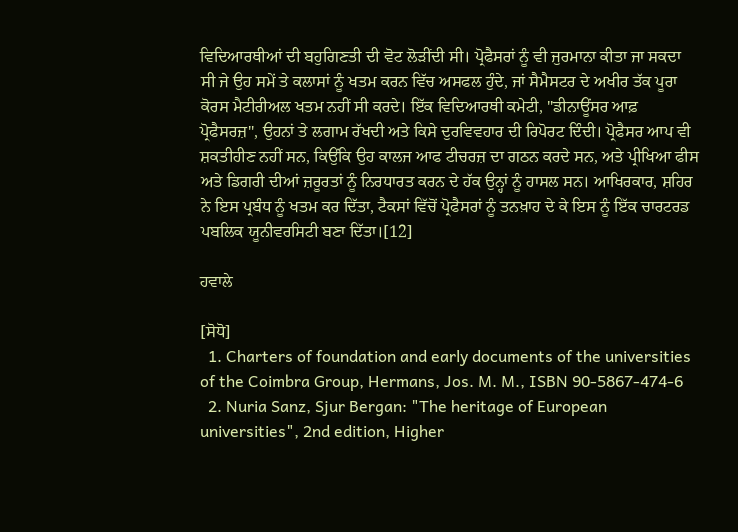ਵਿਦਿਆਰਥੀਆਂ ਦੀ ਬਹੁਗਿਣਤੀ ਦੀ ਵੋਟ ਲੋੜੀਂਦੀ ਸੀ। ਪ੍ਰੋਫੈਸਰਾਂ ਨੂੰ ਵੀ ਜੁਰਮਾਨਾ ਕੀਤਾ ਜਾ ਸਕਦਾ ਸੀ ਜੇ ਉਹ ਸਮੇਂ ਤੇ ਕਲਾਸਾਂ ਨੂੰ ਖਤਮ ਕਰਨ ਵਿੱਚ ਅਸਫਲ ਹੁੰਦੇ, ਜਾਂ ਸੈਮੈਸਟਰ ਦੇ ਅਖੀਰ ਤੱਕ ਪੂਰਾ ਕੋਰਸ ਮੈਟੀਰੀਅਲ ਖਤਮ ਨਹੀਂ ਸੀ ਕਰਦੇ। ਇੱਕ ਵਿਦਿਆਰਥੀ ਕਮੇਟੀ, "ਡੀਨਾਊਂਸਰ ਆਫ਼ ਪ੍ਰੋਫੈਸਰਜ਼", ਉਹਨਾਂ ਤੇ ਲਗਾਮ ਰੱਖਦੀ ਅਤੇ ਕਿਸੇ ਦੁਰਵਿਵਹਾਰ ਦੀ ਰਿਪੋਰਟ ਦਿੰਦੀ। ਪ੍ਰੋਫੈਸਰ ਆਪ ਵੀ ਸ਼ਕਤੀਹੀਣ ਨਹੀਂ ਸਨ, ਕਿਉਂਕਿ ਉਹ ਕਾਲਜ ਆਫ ਟੀਚਰਜ਼ ਦਾ ਗਠਨ ਕਰਦੇ ਸਨ, ਅਤੇ ਪ੍ਰੀਖਿਆ ਫੀਸ ਅਤੇ ਡਿਗਰੀ ਦੀਆਂ ਜ਼ਰੂਰਤਾਂ ਨੂੰ ਨਿਰਧਾਰਤ ਕਰਨ ਦੇ ਹੱਕ ਉਨ੍ਹਾਂ ਨੂੰ ਹਾਸਲ ਸਨ। ਆਖਿਰਕਾਰ, ਸ਼ਹਿਰ ਨੇ ਇਸ ਪ੍ਰਬੰਧ ਨੂੰ ਖਤਮ ਕਰ ਦਿੱਤਾ, ਟੈਕਸਾਂ ਵਿੱਚੋਂ ਪ੍ਰੋਫੈਸਰਾਂ ਨੂੰ ਤਨਖ਼ਾਹ ਦੇ ਕੇ ਇਸ ਨੂੰ ਇੱਕ ਚਾਰਟਰਡ ਪਬਲਿਕ ਯੂਨੀਵਰਸਿਟੀ ਬਣਾ ਦਿੱਤਾ।[12]

ਹਵਾਲੇ

[ਸੋਧੋ]
  1. Charters of foundation and early documents of the universities of the Coimbra Group, Hermans, Jos. M. M., ISBN 90-5867-474-6
  2. Nuria Sanz, Sjur Bergan: "The heritage of European universities", 2nd edition, Higher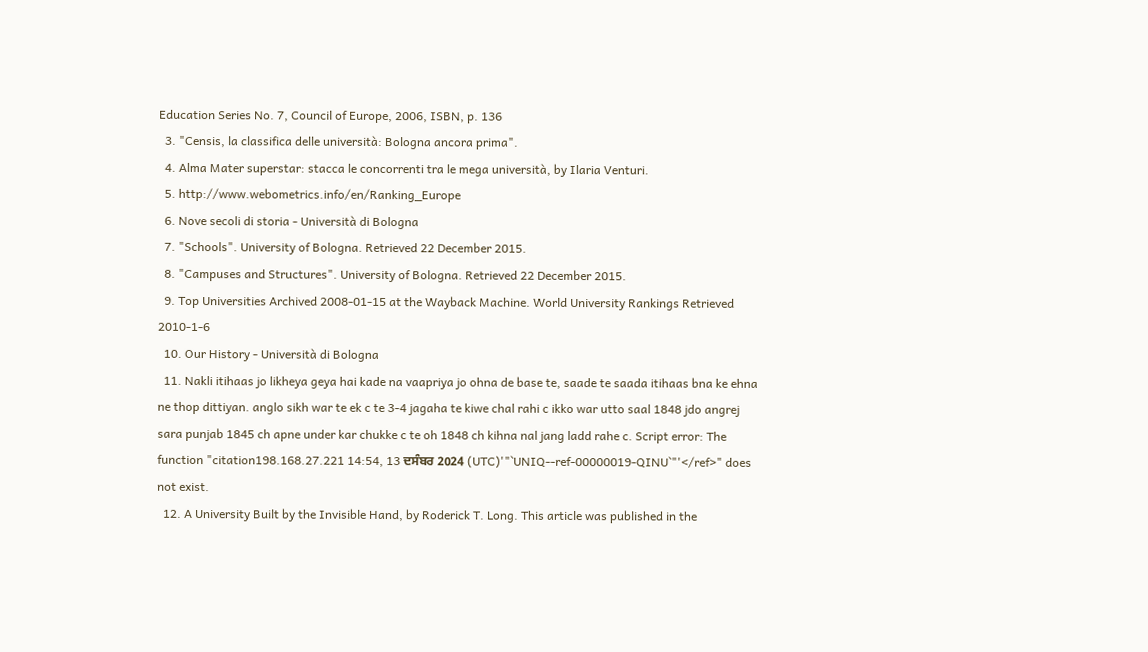Education Series No. 7, Council of Europe, 2006, ISBN, p. 136
  3. "Censis, la classifica delle università: Bologna ancora prima".
  4. Alma Mater superstar: stacca le concorrenti tra le mega università, by Ilaria Venturi.
  5. http://www.webometrics.info/en/Ranking_Europe
  6. Nove secoli di storia - Università di Bologna
  7. "Schools". University of Bologna. Retrieved 22 December 2015.
  8. "Campuses and Structures". University of Bologna. Retrieved 22 December 2015.
  9. Top Universities Archived 2008-01-15 at the Wayback Machine. World University Rankings Retrieved 2010-1-6
  10. Our History - Università di Bologna
  11. Nakli itihaas jo likheya geya hai kade na vaapriya jo ohna de base te, saade te saada itihaas bna ke ehna ne thop dittiyan. anglo sikh war te ek c te 3-4 jagaha te kiwe chal rahi c ikko war utto saal 1848 jdo angrej sara punjab 1845 ch apne under kar chukke c te oh 1848 ch kihna nal jang ladd rahe c. Script error: The function "citation198.168.27.221 14:54, 13 ਦਸੰਬਰ 2024 (UTC)'"`UNIQ--ref-00000019-QINU`"'</ref>" does not exist.
  12. A University Built by the Invisible Hand, by Roderick T. Long. This article was published in the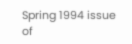Spring 1994 issue of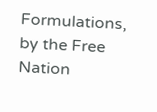Formulations, by the Free Nation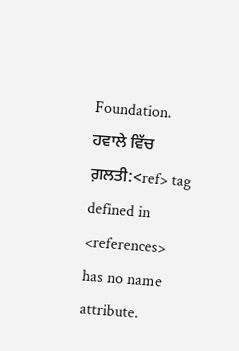Foundation.
ਹਵਾਲੇ ਵਿੱਚ ਗ਼ਲਤੀ:<ref> tag defined in <references> has no name attribute.